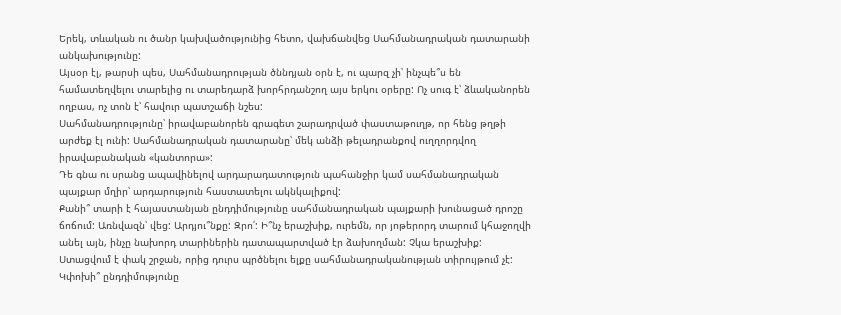Երեկ, տևական ու ծանր կախվածությունից հետո, վախճանվեց Սահմանադրական դատարանի անկախությունը:
Այսօր էլ, թարսի պես, Սահմանադրության ծննդյան օրն է, ու պարզ չի՝ ինչպե՞ս են համատեղվելու տարելից ու տարեդարձ խորհրդանշող այս երկու օրերը: Ոչ սուգ է՝ ձևականորեն ողբաս, ոչ տոն է՝ հավուր պատշաճի նշես:
Սահմանադրությունը՝ իրավաբանորեն գրագետ շարադրված փաստաթուղթ, որ հենց թղթի արժեք էլ ունի: Սահմանադրական դատարանը՝ մեկ անձի թելադրանքով ուղղորդվող իրավաբանական «կանտորա»:
Դե գնա ու սրանց ապավինելով արդարադատություն պահանջիր կամ սահմանադրական պայքար մղիր՝ արդարություն հաստատելու ակնկալիքով:
Քանի՞ տարի է հայաստանյան ընդդիմությունը սահմանադրական պայքարի խունացած դրոշը ճոճում: Առնվազն՝ վեց: Արդյու՞նքը: Զրո՛: Ի՞նչ երաշխիք, ուրեմն, որ յոթերորդ տարում կհաջողվի անել այն, ինչը նախորդ տարիներին դատապարտված էր ձախողման: Չկա երաշխիք: Ստացվում է փակ շրջան, որից դուրս պրծնելու ելքը սահմանադրականության տիրույթում չէ:
Կփոխի՞ ընդդիմությունը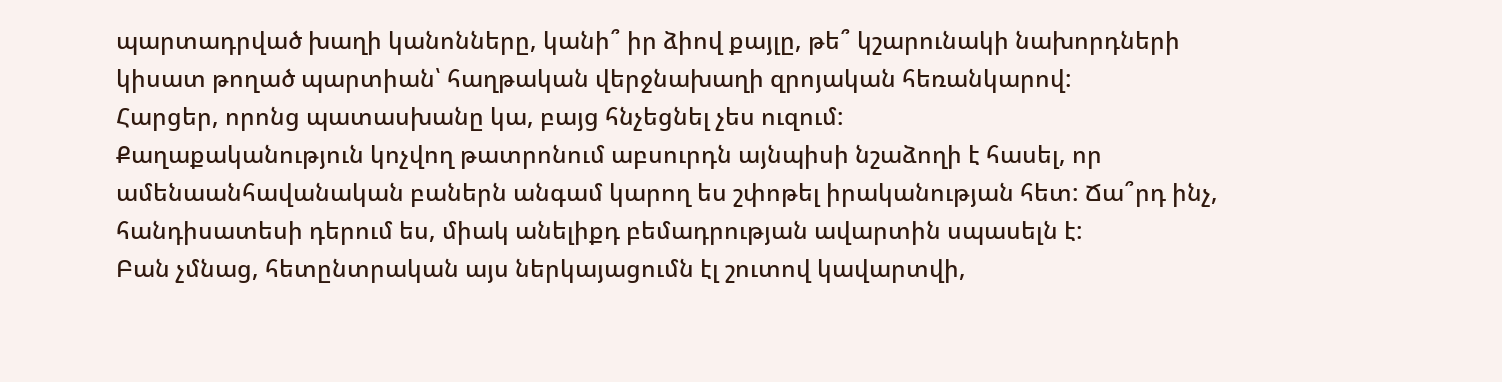պարտադրված խաղի կանոնները, կանի՞ իր ձիով քայլը, թե՞ կշարունակի նախորդների կիսատ թողած պարտիան՝ հաղթական վերջնախաղի զրոյական հեռանկարով:
Հարցեր, որոնց պատասխանը կա, բայց հնչեցնել չես ուզում:
Քաղաքականություն կոչվող թատրոնում աբսուրդն այնպիսի նշաձողի է հասել, որ ամենաանհավանական բաներն անգամ կարող ես շփոթել իրականության հետ: Ճա՞րդ ինչ, հանդիսատեսի դերում ես, միակ անելիքդ բեմադրության ավարտին սպասելն է:
Բան չմնաց, հետընտրական այս ներկայացումն էլ շուտով կավարտվի,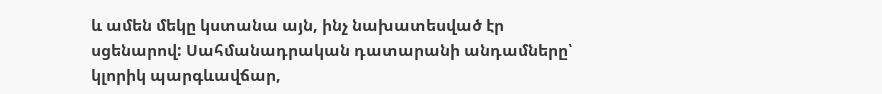և ամեն մեկը կստանա այն, ինչ նախատեսված էր սցենարով: Սահմանադրական դատարանի անդամները՝ կլորիկ պարգևավճար,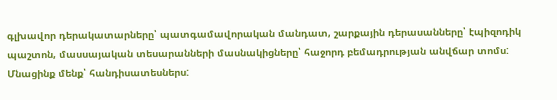գլխավոր դերակատարները՝ պատգամավորական մանդատ, շարքային դերասանները՝ էպիզոդիկ պաշտոն, մասսայական տեսարանների մասնակիցները՝ հաջորդ բեմադրության անվճար տոմս:
Մնացինք մենք՝ հանդիսատեսներս: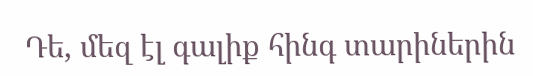Դե, մեզ էլ գալիք հինգ տարիներին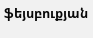ֆեյսբուքյան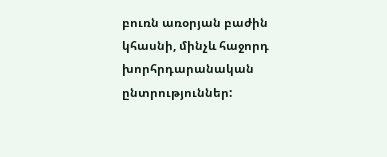բուռն առօրյան բաժին կհասնի, մինչև հաջորդ խորհրդարանական ընտրություններ: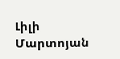Լիլի Մարտոյան